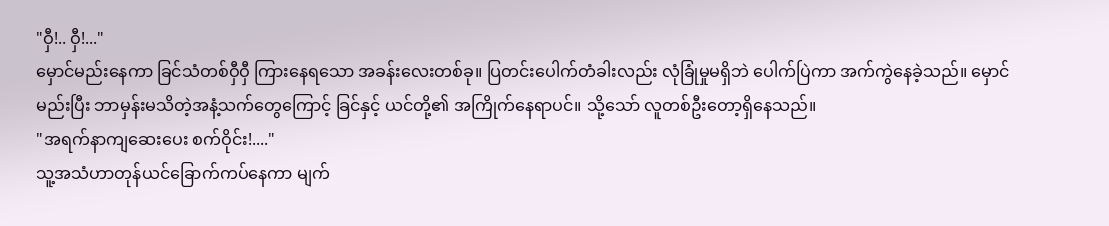"ဝှီ!.. ဝှီ!..."
မှောင်မည်းနေကာ ခြင်သံတစ်ဝှီဝှီ ကြားနေရသော အခန်းလေးတစ်ခု။ ပြတင်းပေါက်တံခါးလည်း လုံခြုံမှုမရှိဘဲ ပေါက်ပြဲကာ အက်ကွဲနေခဲ့သည်။ မှောင်မည်းပြီး ဘာမှန်းမသိတဲ့အနံ့သက်တွေကြောင့် ခြင်နှင့် ယင်တို့၏ အကြိုက်နေရာပင်။ သို့သော် လူတစ်ဦးတော့ရှိနေသည်။
"အရက်နာကျဆေးပေး စက်ဝိုင်း!...."
သူ့အသံဟာတုန်ယင်ခြောက်ကပ်နေကာ မျက်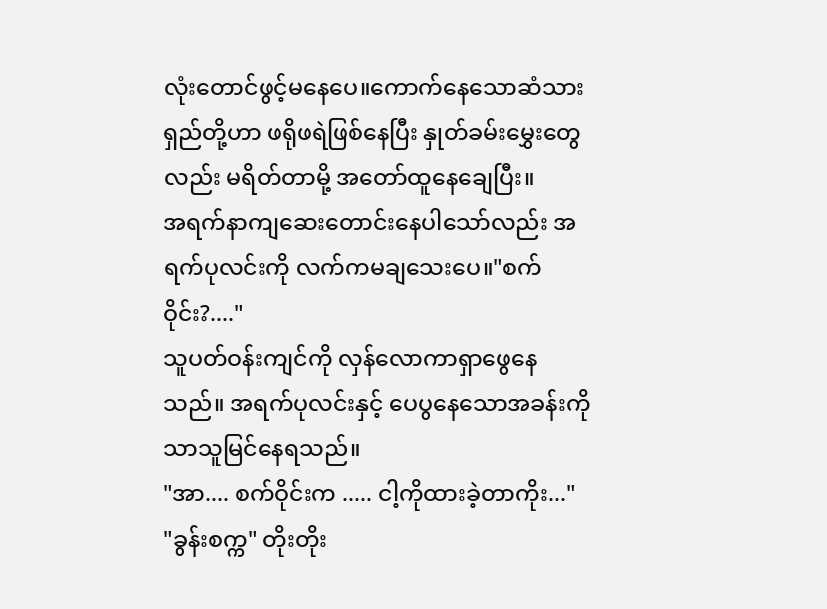လုံးတောင်ဖွင့်မနေပေ။ကောက်နေသောဆံသားရှည်တို့ဟာ ဖရိုဖရဲဖြစ်နေပြီး နှုတ်ခမ်းမွှေးတွေလည်း မရိတ်တာမို့ အတော်ထူနေချေပြီး။
အရက်နာကျဆေးတောင်းနေပါသော်လည်း အရက်ပုလင်းကို လက်ကမချသေးပေ။"စက်ဝိုင်း?...."
သူပတ်ဝန်းကျင်ကို လှန်လောကာရှာဖွေနေသည်။ အရက်ပုလင်းနှင့် ပေပွနေသောအခန်းကိုသာသူမြင်နေရသည်။
"အာ.... စက်ဝိုင်းက ..... ငါ့ကိုထားခဲ့တာကိုး..."
"ခွန်းစက္က" တိုးတိုး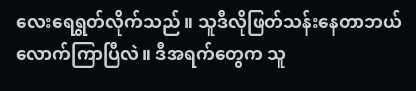လေးရေရွတ်လိုက်သည်။ သူဒီလိုဖြတ်သန်းနေတာဘယ်လောက်ကြာပြီလဲ။ ဒီအရက်တွေက သူ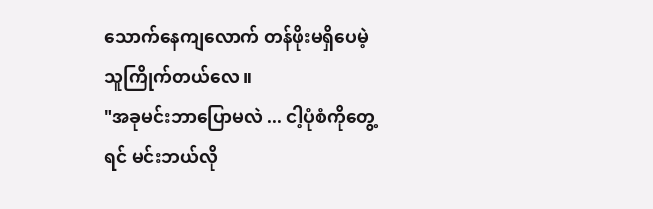သောက်နေကျလောက် တန်ဖိုးမရှိပေမဲ့ သူကြိုက်တယ်လေ။
"အခုမင်းဘာပြောမလဲ ... ငါ့ပုံစံကိုတွေ့ရင် မင်းဘယ်လို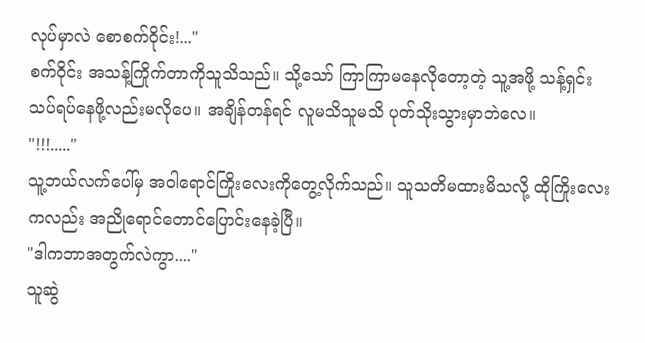လုပ်မှာလဲ စောစက်ဝိုင်း!..."
စက်ဝိုင်း အသန့်ကြိုက်တာကိုသူသိသည်။ သို့သော် ကြာကြာမနေလိုတော့တဲ့ သူ့အဖို့ သန့်ရှင်းသပ်ရပ်နေဖို့လည်းမလိုပေ။ အချိန်တန်ရင် လူမသိသူမသိ ပုတ်သိုးသွားမှာဘဲလေ။
"!!!....."
သူ့ဘယ်လက်ပေါ်မှ အဝါရောင်ကြိုးလေးကိုတွေ့လိုက်သည်။ သူသတိမထားမိသလို့ ထိုကြိုးလေးကလည်း အညိုရောင်တောင်ပြောင်းနေခဲ့ပြီ။
"ဒါကဘာအတွက်လဲကွာ...."
သူဆွဲ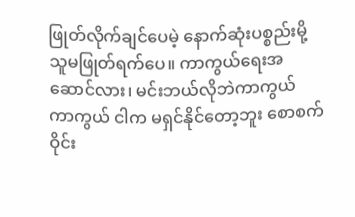ဖြုတ်လိုက်ချင်ပေမဲ့ နောက်ဆုံးပစ္စည်းမို့ သူမဖြုတ်ရက်ပေ။ ကာကွယ်ရေးအဆောင်လား၊ မင်းဘယ်လိုဘဲကာကွယ် ကာကွယ် ငါက မရှင်နိုင်တော့ဘူး စောစက်ဝိုင်း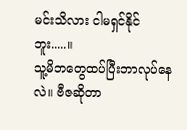မင်းသိလား ငါမရှင်နိုင်ဘူး.....။
သူ့မိဘတွေထပ်ပြီးဘာလုပ်နေလဲ။ ဗီဇဆိုတာ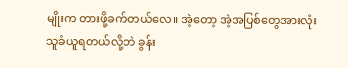မျိုးက တားဖို့ခက်တယ်လေ။ အဲ့တော့ အဲ့အပြစ်တွေအားလုံး သူခံယူရတယ်လို့ဘဲ ခွန်း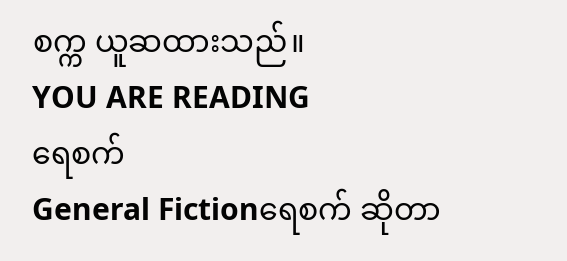စက္က ယူဆထားသည်။
YOU ARE READING
ရေစက်
General Fictionရေစက် ဆိုတာ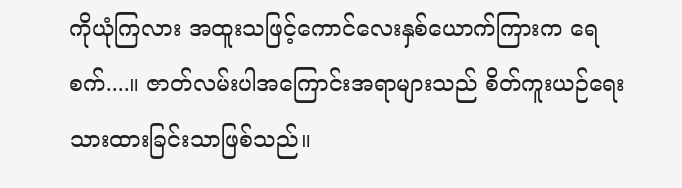ကိုယုံကြလား အထူးသဖြင့်ကောင်လေးနှစ်ယောက်ကြားက ရေစက်....။ ဇာတ်လမ်းပါအကြောင်းအရာများသည် စိတ်ကူးယဉ်ရေးသားထားခြင်းသာဖြစ်သည်။